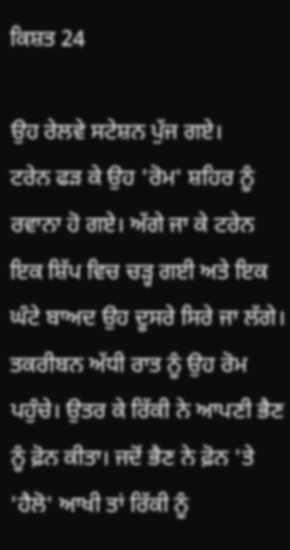ਕਿਸ਼ਤ 24

ਉਹ ਰੇਲਵੇ ਸਟੇਸ਼ਨ ਪੁੱਜ ਗਏ।
ਟਰੇਨ ਫੜ ਕੇ ਉਹ 'ਰੋਮ' ਸ਼ਹਿਰ ਨੂੰ ਰਵਾਨਾ ਹੋ ਗਏ। ਅੱਗੇ ਜਾ ਕੇ ਟਰੇਨ ਇਕ ਸ਼ਿੱਪ ਵਿਚ ਚੜ੍ਹ ਗਈ ਅਤੇ ਇਕ ਘੰਟੇ ਬਾਅਦ ਉਹ ਦੂਸਰੇ ਸਿਰੇ ਜਾ ਲੱਗੇ।
ਤਕਰੀਬਨ ਅੱਧੀ ਰਾਤ ਨੂੰ ਉਹ ਰੋਮ ਪਹੁੰਚੇ। ਉਤਰ ਕੇ ਰਿੱਕੀ ਨੇ ਆਪਣੀ ਭੈਣ ਨੂੰ ਫ਼ੋਨ ਕੀਤਾ। ਜਦੋਂ ਭੈਣ ਨੇ ਫ਼ੋਨ 'ਤੇ 'ਹੈਲੋ' ਆਖੀ ਤਾਂ ਰਿੱਕੀ ਨੂੰ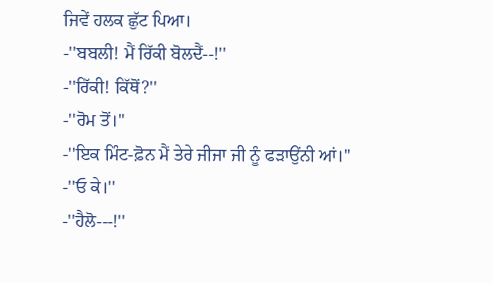ਜਿਵੇਂ ਹਲਕ ਛੁੱਟ ਪਿਆ।
-''ਬਬਲੀ! ਮੈਂ ਰਿੱਕੀ ਬੋਲਦੈਂ--!''
-''ਰਿੱਕੀ! ਕਿੱਥੋਂ?''
-''ਰੋਮ ਤੋਂ।''
-''ਇਕ ਮਿੰਟ-ਫ਼ੋਨ ਮੈਂ ਤੇਰੇ ਜੀਜਾ ਜੀ ਨੂੰ ਫੜਾਉਂਨੀ ਆਂ।''
-''ਓ ਕੇ।''
-''ਹੈਲੋ---!''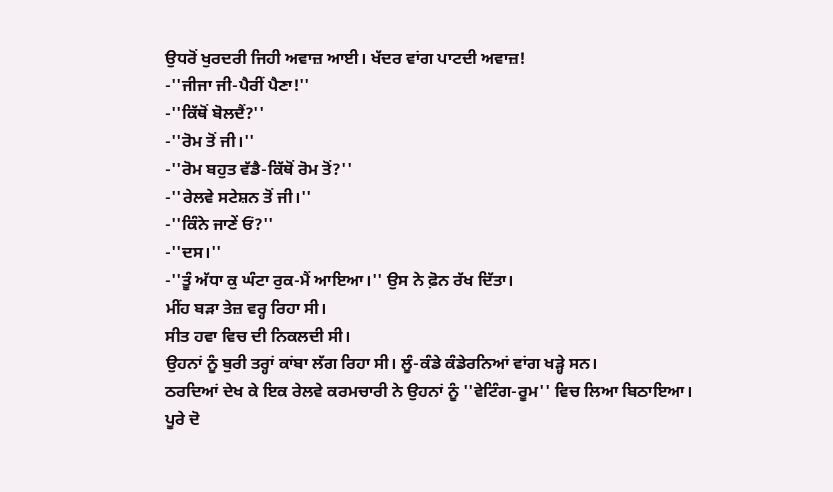ਉਧਰੋਂ ਖੁਰਦਰੀ ਜਿਹੀ ਅਵਾਜ਼ ਆਈ। ਖੱਦਰ ਵਾਂਗ ਪਾਟਦੀ ਅਵਾਜ਼!
-''ਜੀਜਾ ਜੀ-ਪੈਰੀਂ ਪੈਣਾ!''
-''ਕਿੱਥੋਂ ਬੋਲਦੈਂ?''
-''ਰੋਮ ਤੋਂ ਜੀ।''
-''ਰੋਮ ਬਹੁਤ ਵੱਡੈ-ਕਿੱਥੋਂ ਰੋਮ ਤੋਂ?''
-''ਰੇਲਵੇ ਸਟੇਸ਼ਨ ਤੋਂ ਜੀ।''
-''ਕਿੰਨੇ ਜਾਣੇਂ ਓਂ?''
-''ਦਸ।''
-''ਤੂੰ ਅੱਧਾ ਕੁ ਘੰਟਾ ਰੁਕ-ਮੈਂ ਆਇਆ।'' ਉਸ ਨੇ ਫ਼ੋਨ ਰੱਖ ਦਿੱਤਾ।
ਮੀਂਹ ਬੜਾ ਤੇਜ਼ ਵਰ੍ਹ ਰਿਹਾ ਸੀ।
ਸੀਤ ਹਵਾ ਵਿਚ ਦੀ ਨਿਕਲਦੀ ਸੀ।
ਉਹਨਾਂ ਨੂੰ ਬੁਰੀ ਤਰ੍ਹਾਂ ਕਾਂਬਾ ਲੱਗ ਰਿਹਾ ਸੀ। ਲੂੰ-ਕੰਡੇ ਕੰਡੇਰਨਿਆਂ ਵਾਂਗ ਖੜ੍ਹੇ ਸਨ।
ਠਰਦਿਆਂ ਦੇਖ ਕੇ ਇਕ ਰੇਲਵੇ ਕਰਮਚਾਰੀ ਨੇ ਉਹਨਾਂ ਨੂੰ ''ਵੇਟਿੰਗ-ਰੂਮ'' ਵਿਚ ਲਿਆ ਬਿਠਾਇਆ।
ਪੂਰੇ ਦੋ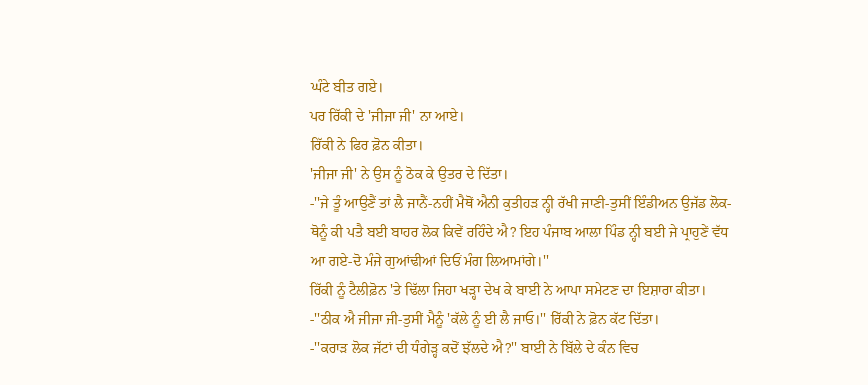ਘੰਟੇ ਬੀਤ ਗਏ।
ਪਰ ਰਿੱਕੀ ਦੇ 'ਜੀਜਾ ਜੀ' ਨਾ ਆਏ।
ਰਿੱਕੀ ਨੇ ਫਿਰ ਫ਼ੋਨ ਕੀਤਾ।
'ਜੀਜਾ ਜੀ' ਨੇ ਉਸ ਨੂੰ ਠੋਕ ਕੇ ਉਤਰ ਦੇ ਦਿੱਤਾ।
-''ਜੇ ਤੂੰ ਆਉਣੈਂ ਤਾਂ ਲੈ ਜਾਨੈਂ-ਨਹੀਂ ਮੈਥੋਂ ਐਨੀ ਕੁਤੀਹੜ ਨ੍ਹੀ ਰੱਖੀ ਜਾਣੀ-ਤੁਸੀਂ ਇੰਡੀਅਨ ਉਜੱਡ ਲੋਕ-ਥੋਨੂੰ ਕੀ ਪਤੈ ਬਈ ਬਾਹਰ ਲੋਕ ਕਿਵੇਂ ਰਹਿੰਦੇ ਐ? ਇਹ ਪੰਜਾਬ ਆਲਾ ਪਿੰਡ ਨ੍ਹੀ ਬਈ ਜੇ ਪ੍ਰਾਹੁਣੇਂ ਵੱਧ ਆ ਗਏ-ਦੋ ਮੰਜੇ ਗੁਆਂਢੀਆਂ ਦਿਓਂ ਮੰਗ ਲਿਆਮਾਂਗੇ।''
ਰਿੱਕੀ ਨੂੰ ਟੈਲੀਫ਼ੋਨ 'ਤੇ ਢਿੱਲਾ ਜਿਹਾ ਖੜ੍ਹਾ ਦੇਖ ਕੇ ਬਾਈ ਨੇ ਆਪਾ ਸਮੇਟਣ ਦਾ ਇਸ਼ਾਰਾ ਕੀਤਾ।
-''ਠੀਕ ਐ ਜੀਜਾ ਜੀ-ਤੁਸੀਂ ਮੈਨੂੰ 'ਕੱਲੇ ਨੂੰ ਈ ਲੈ ਜਾਓ।'' ਰਿੱਕੀ ਨੇ ਫ਼ੋਨ ਕੱਟ ਦਿੱਤਾ।
-''ਕਰਾੜ ਲੋਕ ਜੱਟਾਂ ਦੀ ਧੰਗੇੜ੍ਹ ਕਦੋਂ ਝੱਲਦੇ ਐ?'' ਬਾਈ ਨੇ ਬਿੱਲੇ ਦੇ ਕੰਨ ਵਿਚ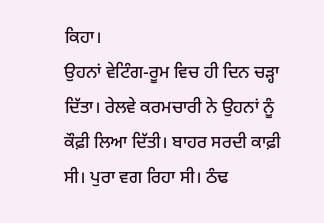ਕਿਹਾ।
ਉਹਨਾਂ ਵੇਟਿੰਗ-ਰੂਮ ਵਿਚ ਹੀ ਦਿਨ ਚੜ੍ਹਾ ਦਿੱਤਾ। ਰੇਲਵੇ ਕਰਮਚਾਰੀ ਨੇ ਉਹਨਾਂ ਨੂੰ ਕੌਫ਼ੀ ਲਿਆ ਦਿੱਤੀ। ਬਾਹਰ ਸਰਦੀ ਕਾਫ਼ੀ ਸੀ। ਪੁਰਾ ਵਗ ਰਿਹਾ ਸੀ। ਠੰਢ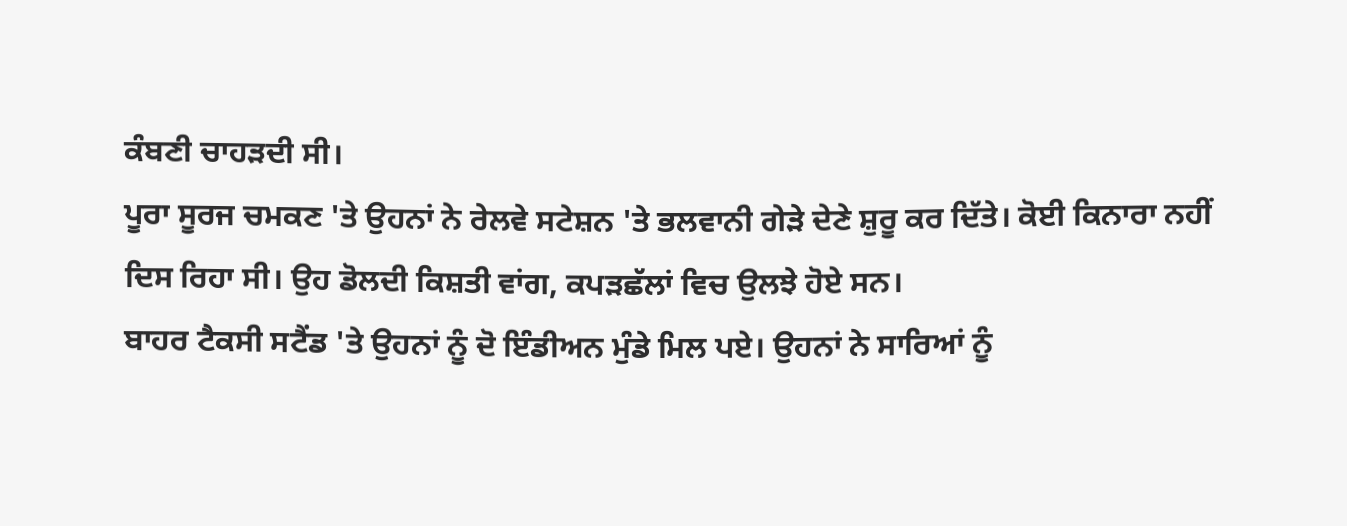ਕੰਬਣੀ ਚਾਹੜਦੀ ਸੀ।
ਪੂਰਾ ਸੂਰਜ ਚਮਕਣ 'ਤੇ ਉਹਨਾਂ ਨੇ ਰੇਲਵੇ ਸਟੇਸ਼ਨ 'ਤੇ ਭਲਵਾਨੀ ਗੇੜੇ ਦੇਣੇ ਸ਼ੁਰੂ ਕਰ ਦਿੱਤੇ। ਕੋਈ ਕਿਨਾਰਾ ਨਹੀਂ ਦਿਸ ਰਿਹਾ ਸੀ। ਉਹ ਡੋਲਦੀ ਕਿਸ਼ਤੀ ਵਾਂਗ, ਕਪੜਛੱਲਾਂ ਵਿਚ ਉਲਝੇ ਹੋਏ ਸਨ।
ਬਾਹਰ ਟੈਕਸੀ ਸਟੈਂਡ 'ਤੇ ਉਹਨਾਂ ਨੂੰ ਦੋ ਇੰਡੀਅਨ ਮੁੰਡੇ ਮਿਲ ਪਏ। ਉਹਨਾਂ ਨੇ ਸਾਰਿਆਂ ਨੂੰ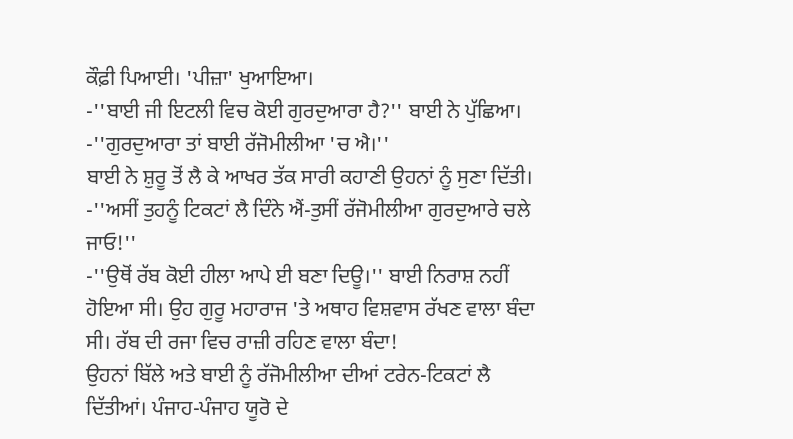ਕੌਫ਼ੀ ਪਿਆਈ। 'ਪੀਜ਼ਾ' ਖੁਆਇਆ।
-''ਬਾਈ ਜੀ ਇਟਲੀ ਵਿਚ ਕੋਈ ਗੁਰਦੁਆਰਾ ਹੈ?'' ਬਾਈ ਨੇ ਪੁੱਛਿਆ।
-''ਗੁਰਦੁਆਰਾ ਤਾਂ ਬਾਈ ਰੱਜੋਮੀਲੀਆ 'ਚ ਐ।''
ਬਾਈ ਨੇ ਸ਼ੁਰੂ ਤੋਂ ਲੈ ਕੇ ਆਖਰ ਤੱਕ ਸਾਰੀ ਕਹਾਣੀ ਉਹਨਾਂ ਨੂੰ ਸੁਣਾ ਦਿੱਤੀ।
-''ਅਸੀਂ ਤੁਹਨੂੰ ਟਿਕਟਾਂ ਲੈ ਦਿੰਨੇ ਐਂ-ਤੁਸੀਂ ਰੱਜੋਮੀਲੀਆ ਗੁਰਦੁਆਰੇ ਚਲੇ ਜਾਓ!''
-''ਉਥੋਂ ਰੱਬ ਕੋਈ ਹੀਲਾ ਆਪੇ ਈ ਬਣਾ ਦਿਊ।'' ਬਾਈ ਨਿਰਾਸ਼ ਨਹੀਂ ਹੋਇਆ ਸੀ। ਉਹ ਗੁਰੂ ਮਹਾਰਾਜ 'ਤੇ ਅਥਾਹ ਵਿਸ਼ਵਾਸ ਰੱਖਣ ਵਾਲਾ ਬੰਦਾ ਸੀ। ਰੱਬ ਦੀ ਰਜਾ ਵਿਚ ਰਾਜ਼ੀ ਰਹਿਣ ਵਾਲਾ ਬੰਦਾ!
ਉਹਨਾਂ ਬਿੱਲੇ ਅਤੇ ਬਾਈ ਨੂੰ ਰੱਜੋਮੀਲੀਆ ਦੀਆਂ ਟਰੇਨ-ਟਿਕਟਾਂ ਲੈ ਦਿੱਤੀਆਂ। ਪੰਜਾਹ-ਪੰਜਾਹ ਯੂਰੋ ਦੇ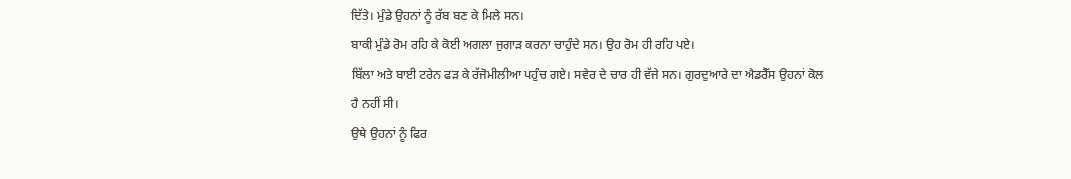ਦਿੱਤੇ। ਮੁੰਡੇ ਉਹਨਾਂ ਨੂੰ ਰੱਬ ਬਣ ਕੇ ਮਿਲੇ ਸਨ।
ਬਾਕੀ ਮੁੰਡੇ ਰੋਮ ਰਹਿ ਕੇ ਕੋਈ ਅਗਲਾ ਜੁਗਾੜ ਕਰਨਾ ਚਾਹੁੰਦੇ ਸਨ। ਉਹ ਰੋਮ ਹੀ ਰਹਿ ਪਏ।
ਬਿੱਲਾ ਅਤੇ ਬਾਈ ਟਰੇਨ ਫੜ ਕੇ ਰੱਜੋਮੀਲੀਆ ਪਹੁੰਚ ਗਏ। ਸਵੇਰ ਦੇ ਚਾਰ ਹੀ ਵੱਜੇ ਸਨ। ਗੁਰਦੁਆਰੇ ਦਾ ਐਡਰੈੱਸ ਉਹਨਾਂ ਕੋਲ ਹੈ ਨਹੀਂ ਸੀ।
ਉਥੇ ਉਹਨਾਂ ਨੂੰ ਫਿਰ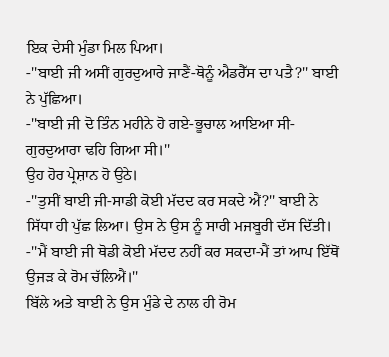ਇਕ ਦੇਸੀ ਮੁੰਡਾ ਮਿਲ ਪਿਆ।
-''ਬਾਈ ਜੀ ਅਸੀਂ ਗੁਰਦੁਆਰੇ ਜਾਣੈਂ-ਥੋਨੂੰ ਐਡਰੈੱਸ ਦਾ ਪਤੈ?'' ਬਾਈ ਨੇ ਪੁੱਛਿਆ।
-''ਬਾਈ ਜੀ ਦੋ ਤਿੰਨ ਮਹੀਨੇ ਹੋ ਗਏ-ਭੂਚਾਲ ਆਇਆ ਸੀ-ਗੁਰਦੁਆਰਾ ਢਹਿ ਗਿਆ ਸੀ।''
ਉਹ ਹੋਰ ਪ੍ਰੇਸ਼ਾਨ ਹੋ ਉਠੇ।
-''ਤੁਸੀਂ ਬਾਈ ਜੀ-ਸਾਡੀ ਕੋਈ ਮੱਦਦ ਕਰ ਸਕਦੇ ਐਂ?'' ਬਾਈ ਨੇ ਸਿੱਧਾ ਹੀ ਪੁੱਛ ਲਿਆ। ਉਸ ਨੇ ਉਸ ਨੂੰ ਸਾਰੀ ਮਜਬੂਰੀ ਦੱਸ ਦਿੱਤੀ।
-''ਮੈਂ ਬਾਈ ਜੀ ਥੋਡੀ ਕੋਈ ਮੱਦਦ ਨਹੀਂ ਕਰ ਸਕਦਾ-ਮੈਂ ਤਾਂ ਆਪ ਇੱਥੋਂ ਉਜੜ ਕੇ ਰੋਮ ਚੱਲਿਐਂ।''
ਬਿੱਲੇ ਅਤੇ ਬਾਈ ਨੇ ਉਸ ਮੁੰਡੇ ਦੇ ਨਾਲ ਹੀ ਰੋਮ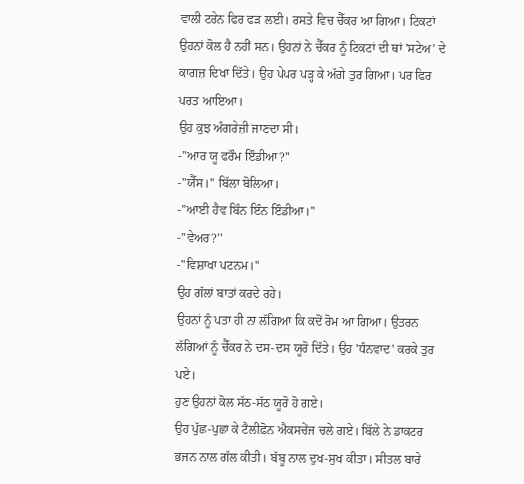ਵਾਲੀ ਟਰੇਨ ਫਿਰ ਫੜ ਲਈ। ਰਸਤੇ ਵਿਚ ਚੈੱਕਰ ਆ ਗਿਆ। ਟਿਕਟਾਂ ਉਹਨਾਂ ਕੋਲ ਹੈ ਨਹੀਂ ਸਨ। ਉਹਨਾਂ ਨੇ ਚੈੱਕਰ ਨੂੰ ਟਿਕਟਾਂ ਦੀ ਥਾਂ 'ਸਟੇਅ' ਦੇ ਕਾਗਜ਼ ਦਿਖਾ ਦਿੱਤੇ। ਉਹ ਪੇਪਰ ਪੜ੍ਹ ਕੇ ਅੱਗੇ ਤੁਰ ਗਿਆ। ਪਰ ਫਿਰ ਪਰਤ ਆਇਆ।
ਉਹ ਕੁਝ ਅੰਗਰੇਜ਼ੀ ਜਾਣਦਾ ਸੀ।
-''ਆਰ ਯੂ ਫਰੌਮ ਇੰਡੀਆ?''
-''ਯੈੱਸ।'' ਬਿੱਲਾ ਬੋਲਿਆ।
-''ਆਈ ਹੈਵ ਬਿੰਨ ਇੰਨ ਇੰਡੀਆ।''
-''ਵੇਅਰ?''
-''ਵਿਸ਼ਾਖਾ ਪਟਨਮ।''
ਉਹ ਗੱਲਾਂ ਬਾਤਾਂ ਕਰਦੇ ਰਹੇ।
ਉਹਨਾਂ ਨੂੰ ਪਤਾ ਹੀ ਨਾ ਲੱਗਿਆ ਕਿ ਕਦੋਂ ਰੋਮ ਆ ਗਿਆ। ਉਤਰਨ ਲੱਗਿਆਂ ਨੂੰ ਚੈੱਕਰ ਨੇ ਦਸ-ਦਸ ਯੂਰੋ ਦਿੱਤੇ। ਉਹ 'ਧੰਨਵਾਦ' ਕਰਕੇ ਤੁਰ ਪਏ।
ਹੁਣ ਉਹਨਾਂ ਕੋਲ ਸੱਠ-ਸੱਠ ਯੂਰੋ ਹੋ ਗਏ।
ਉਹ ਪੁੱਛ-ਪੁਛਾ ਕੇ ਟੈਲੀਫ਼ੋਨ ਐਕਸਚੇਂਜ ਚਲੇ ਗਏ। ਬਿੱਲੇ ਨੇ ਡਾਕਟਰ ਭਜਨ ਨਾਲ ਗੱਲ ਕੀਤੀ। ਬੱਬੂ ਨਾਲ ਦੁਖ-ਸੁਖ ਕੀਤਾ। ਸੀਤਲ ਬਾਰੇ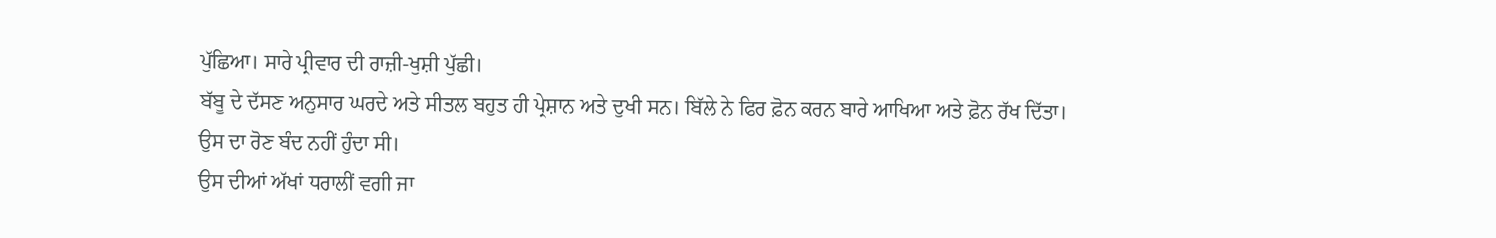ਪੁੱਛਿਆ। ਸਾਰੇ ਪ੍ਰੀਵਾਰ ਦੀ ਰਾਜ਼ੀ-ਖੁਸ਼ੀ ਪੁੱਛੀ।
ਬੱਬੂ ਦੇ ਦੱਸਣ ਅਨੁਸਾਰ ਘਰਦੇ ਅਤੇ ਸੀਤਲ ਬਹੁਤ ਹੀ ਪ੍ਰੇਸ਼ਾਨ ਅਤੇ ਦੁਖੀ ਸਨ। ਬਿੱਲੇ ਨੇ ਫਿਰ ਫ਼ੋਨ ਕਰਨ ਬਾਰੇ ਆਖਿਆ ਅਤੇ ਫ਼ੋਨ ਰੱਖ ਦਿੱਤਾ।
ਉਸ ਦਾ ਰੋਣ ਬੰਦ ਨਹੀਂ ਹੁੰਦਾ ਸੀ।
ਉਸ ਦੀਆਂ ਅੱਖਾਂ ਧਰਾਲੀਂ ਵਗੀ ਜਾ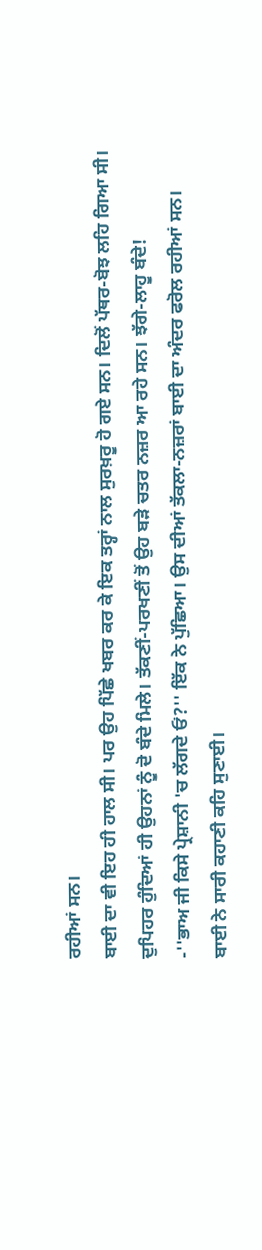ਰਹੀਆਂ ਸਨ।
ਬਾਈ ਦਾ ਵੀ ਇਹ ਹੀ ਹਾਲ ਸੀ। ਪਰ ਉਹ ਪਿੱਛੇ ਖਬਰ ਕਰ ਕੇ ਇਕ ਤਰ੍ਹਾਂ ਨਾਲ ਸੁਰਖ਼ਰੂ ਹੋ ਗਏ ਸਨ। ਦਿਲੋਂ ਪੱਥਰ-ਬੋਝ ਲਹਿ ਗਿਆ ਸੀ।
ਦੁਪਿਹਰ ਹੁੰਦਿਆਂ ਹੀ ਉਹਨਾਂ ਨੂੰ ਦੋ ਬੰਦੇ ਮਿਲੇ। ਤੱਕਣੀਂ-ਪਰਖਣੀਂ ਤੋਂ ਉਹ ਬੜੇ ਚਤਰ ਨਜ਼ਰ ਆ ਰਹੇ ਸਨ। ਝੱਗੇ-ਲਾਹੂ ਬੰਦੇ!
-''ਭਾਅ ਜੀ ਕਿਸੇ ਪ੍ਰੇਸ਼ਾਨੀ 'ਚ ਲੱਗਦੇ ਓਂ?'' ਇੱਕ ਨੇ ਪੁੱਛਿਆ। ਉਸ ਦੀਆਂ ਤੱਕਲਾ-ਨਜ਼ਰਾਂ ਬਾਈ ਦਾ ਅੰਦਰ ਫਰੋਲ ਰਹੀਆਂ ਸਨ।
ਬਾਈ ਨੇ ਸਾਰੀ ਕਹਾਣੀ ਕਹਿ ਸੁਣਾਈ।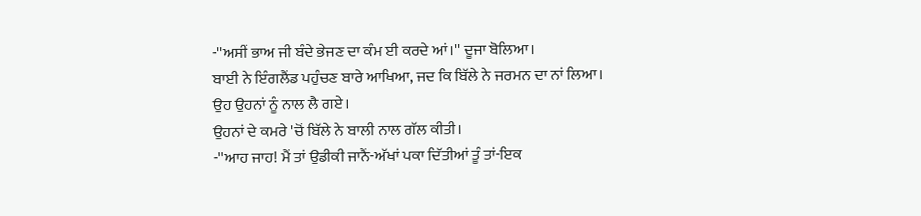-''ਅਸੀਂ ਭਾਅ ਜੀ ਬੰਦੇ ਭੇਜਣ ਦਾ ਕੰਮ ਈ ਕਰਦੇ ਆਂ।'' ਦੂਜਾ ਬੋਲਿਆ।
ਬਾਈ ਨੇ ਇੰਗਲੈਂਡ ਪਹੁੰਚਣ ਬਾਰੇ ਆਖਿਆ, ਜਦ ਕਿ ਬਿੱਲੇ ਨੇ ਜਰਮਨ ਦਾ ਨਾਂ ਲਿਆ।
ਉਹ ਉਹਨਾਂ ਨੂੰ ਨਾਲ ਲੈ ਗਏ।
ਉਹਨਾਂ ਦੇ ਕਮਰੇ 'ਚੋਂ ਬਿੱਲੇ ਨੇ ਬਾਲੀ ਨਾਲ ਗੱਲ ਕੀਤੀ।
-''ਆਹ ਜਾਹ! ਮੈਂ ਤਾਂ ਉਡੀਕੀ ਜਾਨੈਂ-ਅੱਖਾਂ ਪਕਾ ਦਿੱਤੀਆਂ ਤੂੰ ਤਾਂ-ਇਕ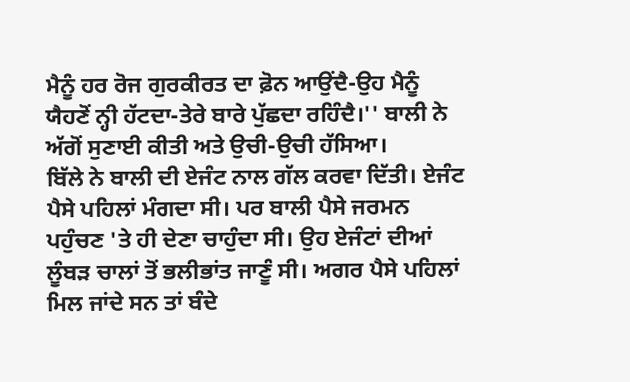ਮੈਨੂੰ ਹਰ ਰੋਜ ਗੁਰਕੀਰਤ ਦਾ ਫ਼ੋਨ ਆਉਂਦੈ-ਉਹ ਮੈਨੂੰ ਯੈਹਣੋਂ ਨ੍ਹੀ ਹੱਟਦਾ-ਤੇਰੇ ਬਾਰੇ ਪੁੱਛਦਾ ਰਹਿੰਦੈ।'' ਬਾਲੀ ਨੇ ਅੱਗੋਂ ਸੁਣਾਈ ਕੀਤੀ ਅਤੇ ਉਚੀ-ਉਚੀ ਹੱਸਿਆ।
ਬਿੱਲੇ ਨੇ ਬਾਲੀ ਦੀ ਏਜੰਟ ਨਾਲ ਗੱਲ ਕਰਵਾ ਦਿੱਤੀ। ਏਜੰਟ ਪੈਸੇ ਪਹਿਲਾਂ ਮੰਗਦਾ ਸੀ। ਪਰ ਬਾਲੀ ਪੈਸੇ ਜਰਮਨ ਪਹੁੰਚਣ 'ਤੇ ਹੀ ਦੇਣਾ ਚਾਹੁੰਦਾ ਸੀ। ਉਹ ਏਜੰਟਾਂ ਦੀਆਂ ਲੂੰਬੜ ਚਾਲਾਂ ਤੋਂ ਭਲੀਭਾਂਤ ਜਾਣੂੰ ਸੀ। ਅਗਰ ਪੈਸੇ ਪਹਿਲਾਂ ਮਿਲ ਜਾਂਦੇ ਸਨ ਤਾਂ ਬੰਦੇ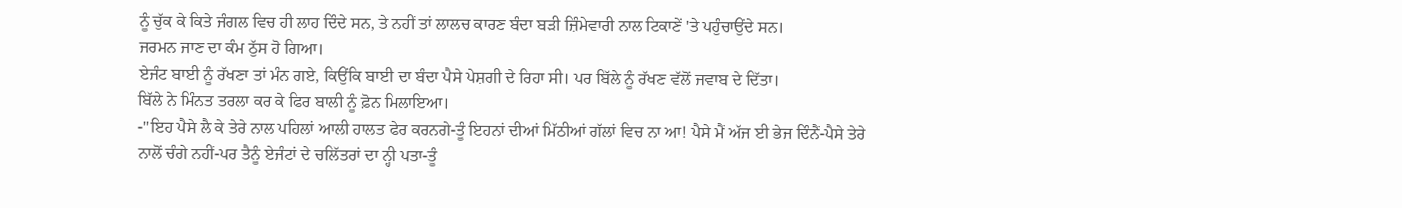ਨੂੰ ਚੁੱਕ ਕੇ ਕਿਤੇ ਜੰਗਲ ਵਿਚ ਹੀ ਲਾਹ ਦਿੰਦੇ ਸਨ, ਤੇ ਨਹੀਂ ਤਾਂ ਲਾਲਚ ਕਾਰਣ ਬੰਦਾ ਬੜੀ ਜ਼ਿੰਮੇਵਾਰੀ ਨਾਲ ਟਿਕਾਣੇਂ 'ਤੇ ਪਹੁੰਚਾਉਂਦੇ ਸਨ।
ਜਰਮਨ ਜਾਣ ਦਾ ਕੰਮ ਠੁੱਸ ਹੋ ਗਿਆ।
ਏਜੰਟ ਬਾਈ ਨੂੰ ਰੱਖਣਾ ਤਾਂ ਮੰਨ ਗਏ, ਕਿਉਂਕਿ ਬਾਈ ਦਾ ਬੰਦਾ ਪੈਸੇ ਪੇਸ਼ਗੀ ਦੇ ਰਿਹਾ ਸੀ। ਪਰ ਬਿੱਲੇ ਨੂੰ ਰੱਖਣ ਵੱਲੋਂ ਜਵਾਬ ਦੇ ਦਿੱਤਾ।
ਬਿੱਲੇ ਨੇ ਮਿੰਨਤ ਤਰਲਾ ਕਰ ਕੇ ਫਿਰ ਬਾਲੀ ਨੂੰ ਫ਼ੋਨ ਮਿਲਾਇਆ।
-''ਇਹ ਪੈਸੇ ਲੈ ਕੇ ਤੇਰੇ ਨਾਲ ਪਹਿਲਾਂ ਆਲੀ ਹਾਲਤ ਫੇਰ ਕਰਨਗੇ-ਤੂੰ ਇਹਨਾਂ ਦੀਆਂ ਮਿੱਠੀਆਂ ਗੱਲਾਂ ਵਿਚ ਨਾ ਆ! ਪੈਸੇ ਮੈਂ ਅੱਜ ਈ ਭੇਜ ਦਿੰਨੈਂ-ਪੈਸੇ ਤੇਰੇ ਨਾਲੋਂ ਚੰਗੇ ਨਹੀਂ-ਪਰ ਤੈਨੂੰ ਏਜੰਟਾਂ ਦੇ ਚਲਿੱਤਰਾਂ ਦਾ ਨ੍ਹੀ ਪਤਾ-ਤੂੰ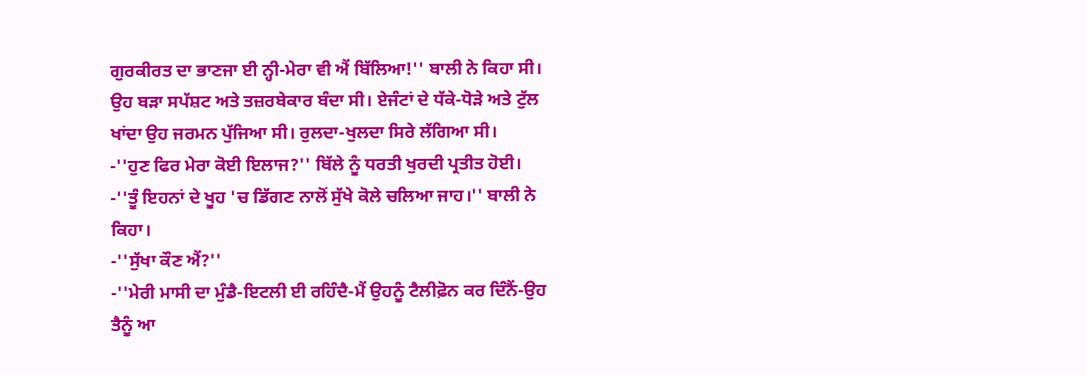ਗੁਰਕੀਰਤ ਦਾ ਭਾਣਜਾ ਈ ਨ੍ਹੀ-ਮੇਰਾ ਵੀ ਐਂ ਬਿੱਲਿਆ!'' ਬਾਲੀ ਨੇ ਕਿਹਾ ਸੀ। ਉਹ ਬੜਾ ਸਪੱਸ਼ਟ ਅਤੇ ਤਜ਼ਰਬੇਕਾਰ ਬੰਦਾ ਸੀ। ਏਜੰਟਾਂ ਦੇ ਧੱਕੇ-ਧੋੜੇ ਅਤੇ ਟੁੱਲ ਖਾਂਦਾ ਉਹ ਜਰਮਨ ਪੁੱਜਿਆ ਸੀ। ਰੁਲਦਾ-ਖੁਲਦਾ ਸਿਰੇ ਲੱਗਿਆ ਸੀ।
-''ਹੁਣ ਫਿਰ ਮੇਰਾ ਕੋਈ ਇਲਾਜ?'' ਬਿੱਲੇ ਨੂੰ ਧਰਤੀ ਖੁਰਦੀ ਪ੍ਰਤੀਤ ਹੋਈ।
-''ਤੂੰ ਇਹਨਾਂ ਦੇ ਖੂਹ 'ਚ ਡਿੱਗਣ ਨਾਲੋਂ ਸੁੱਖੇ ਕੋਲੇ ਚਲਿਆ ਜਾਹ।'' ਬਾਲੀ ਨੇ ਕਿਹਾ।
-''ਸੁੱਖਾ ਕੌਣ ਐਂ?''
-''ਮੇਰੀ ਮਾਸੀ ਦਾ ਮੁੰਡੈ-ਇਟਲੀ ਈ ਰਹਿੰਦੈ-ਮੈਂ ਉਹਨੂੰ ਟੈਲੀਫ਼ੋਨ ਕਰ ਦਿੰਨੈਂ-ਉਹ ਤੈਨੂੰ ਆ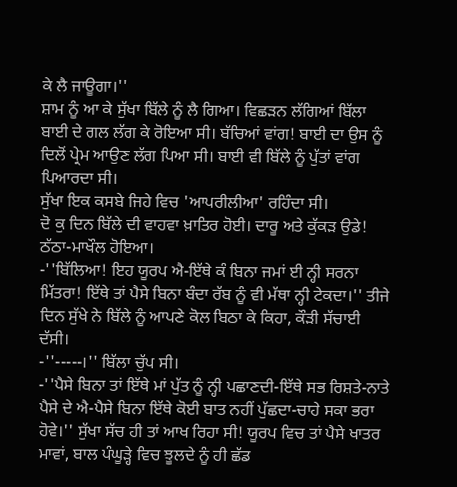ਕੇ ਲੈ ਜਾਊਗਾ।''
ਸ਼ਾਮ ਨੂੰ ਆ ਕੇ ਸੁੱਖਾ ਬਿੱਲੇ ਨੂੰ ਲੈ ਗਿਆ। ਵਿਛੜਨ ਲੱਗਿਆਂ ਬਿੱਲਾ ਬਾਈ ਦੇ ਗਲ ਲੱਗ ਕੇ ਰੋਇਆ ਸੀ। ਬੱਚਿਆਂ ਵਾਂਗ! ਬਾਈ ਦਾ ਉਸ ਨੂੰ ਦਿਲੋਂ ਪ੍ਰੇਮ ਆਉਣ ਲੱਗ ਪਿਆ ਸੀ। ਬਾਈ ਵੀ ਬਿੱਲੇ ਨੂੰ ਪੁੱਤਾਂ ਵਾਂਗ ਪਿਆਰਦਾ ਸੀ।
ਸੁੱਖਾ ਇਕ ਕਸਬੇ ਜਿਹੇ ਵਿਚ 'ਆਪਰੀਲੀਆ' ਰਹਿੰਦਾ ਸੀ।
ਦੋ ਕੁ ਦਿਨ ਬਿੱਲੇ ਦੀ ਵਾਹਵਾ ਖ਼ਾਤਿਰ ਹੋਈ। ਦਾਰੂ ਅਤੇ ਕੁੱਕੜ ਉਡੇ! ਠੱਠਾ-ਮਾਖੌਲ ਹੋਇਆ।
-''ਬਿੱਲਿਆ! ਇਹ ਯੂਰਪ ਐ-ਇੱਥੇ ਕੰ ਬਿਨਾ ਜਮਾਂ ਈ ਨ੍ਹੀ ਸਰਨਾ ਮਿੱਤਰਾ! ਇੱਥੇ ਤਾਂ ਪੈਸੇ ਬਿਨਾ ਬੰਦਾ ਰੱਬ ਨੂੰ ਵੀ ਮੱਥਾ ਨ੍ਹੀ ਟੇਕਦਾ।'' ਤੀਜੇ ਦਿਨ ਸੁੱਖੇ ਨੇ ਬਿੱਲੇ ਨੂੰ ਆਪਣੇ ਕੋਲ ਬਿਠਾ ਕੇ ਕਿਹਾ, ਕੌੜੀ ਸੱਚਾਈ ਦੱਸੀ।
-''-----।'' ਬਿੱਲਾ ਚੁੱਪ ਸੀ।
-''ਪੈਸੇ ਬਿਨਾ ਤਾਂ ਇੱਥੇ ਮਾਂ ਪੁੱਤ ਨੂੰ ਨ੍ਹੀ ਪਛਾਣਦੀ-ਇੱਥੇ ਸਭ ਰਿਸ਼ਤੇ-ਨਾਤੇ ਪੈਸੇ ਦੇ ਐ-ਪੈਸੇ ਬਿਨਾ ਇੱਥੇ ਕੋਈ ਬਾਤ ਨਹੀਂ ਪੁੱਛਦਾ-ਚਾਹੇ ਸਕਾ ਭਰਾ ਹੋਵੇ।'' ਸੁੱਖਾ ਸੱਚ ਹੀ ਤਾਂ ਆਖ ਰਿਹਾ ਸੀ! ਯੂਰਪ ਵਿਚ ਤਾਂ ਪੈਸੇ ਖਾਤਰ ਮਾਵਾਂ, ਬਾਲ ਪੰਘੂੜ੍ਹੇ ਵਿਚ ਝੂਲਦੇ ਨੂੰ ਹੀ ਛੱਡ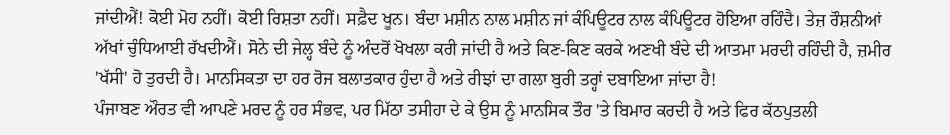ਜਾਂਦੀਐਂ! ਕੋਈ ਮੋਹ ਨਹੀਂ। ਕੋਈ ਰਿਸ਼ਤਾ ਨਹੀਂ। ਸਫ਼ੈਦ ਖੂਨ। ਬੰਦਾ ਮਸ਼ੀਨ ਨਾਲ ਮਸ਼ੀਨ ਜਾਂ ਕੰਪਿਊਟਰ ਨਾਲ ਕੰਪਿਊਟਰ ਹੋਇਆ ਰਹਿੰਦੈ। ਤੇਜ਼ ਰੌਸ਼ਨੀਆਂ ਅੱਖਾਂ ਚੁੰਧਿਆਈ ਰੱਖਦੀਐਂ। ਸੋਨੇ ਦੀ ਜੇਲ੍ਹ ਬੰਦੇ ਨੂੰ ਅੰਦਰੋਂ ਖੋਖਲਾ ਕਰੀ ਜਾਂਦੀ ਹੈ ਅਤੇ ਕਿਣ-ਕਿਣ ਕਰਕੇ ਅਣਖੀ ਬੰਦੇ ਦੀ ਆਤਮਾ ਮਰਦੀ ਰਹਿੰਦੀ ਹੈ, ਜ਼ਮੀਰ 'ਖੱਸੀ' ਹੋ ਤੁਰਦੀ ਹੈ। ਮਾਨਸਿਕਤਾ ਦਾ ਹਰ ਰੋਜ ਬਲਾਤਕਾਰ ਹੁੰਦਾ ਹੈ ਅਤੇ ਰੀਝਾਂ ਦਾ ਗਲਾ ਬੁਰੀ ਤਰ੍ਹਾਂ ਦਬਾਇਆ ਜਾਂਦਾ ਹੈ!
ਪੰਜਾਬਣ ਔਰਤ ਵੀ ਆਪਣੇ ਮਰਦ ਨੂੰ ਹਰ ਸੰਭਵ, ਪਰ ਮਿੱਠਾ ਤਸੀਹਾ ਦੇ ਕੇ ਉਸ ਨੂੰ ਮਾਨਸਿਕ ਤੌਰ 'ਤੇ ਬਿਮਾਰ ਕਰਦੀ ਹੈ ਅਤੇ ਫਿਰ ਕੱਠਪੁਤਲੀ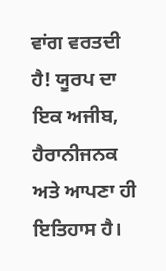ਵਾਂਗ ਵਰਤਦੀ ਹੈ! ਯੂਰਪ ਦਾ ਇਕ ਅਜੀਬ, ਹੈਰਾਨੀਜਨਕ ਅਤੇ ਆਪਣਾ ਹੀ ਇਤਿਹਾਸ ਹੈ।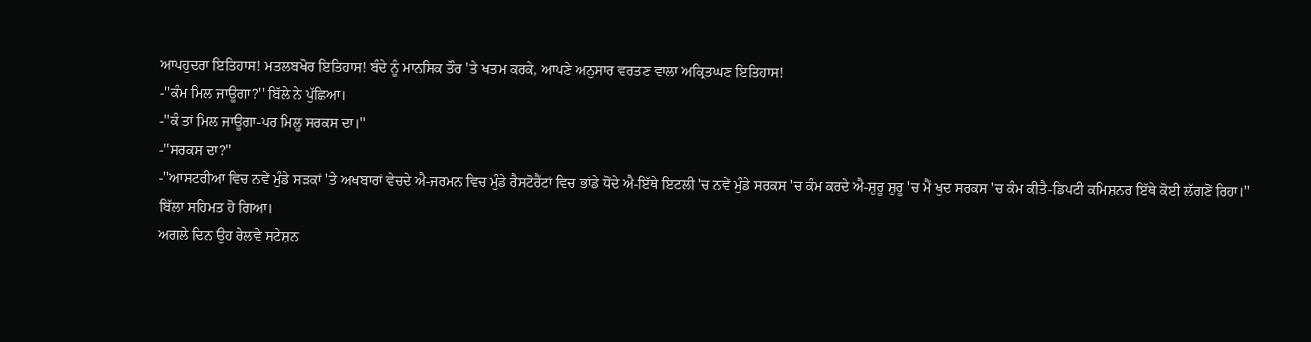ਆਪਹੁਦਰਾ ਇਤਿਹਾਸ! ਮਤਲਬਖੋਰ ਇਤਿਹਾਸ! ਬੰਦੇ ਨੂੰ ਮਾਨਸਿਕ ਤੌਰ 'ਤੇ ਖਤਮ ਕਰਕੇ, ਆਪਣੇ ਅਨੁਸਾਰ ਵਰਤਣ ਵਾਲਾ ਅਕ੍ਰਿਤਘਣ ਇਤਿਹਾਸ!
-''ਕੰਮ ਮਿਲ ਜਾਊਗਾ?'' ਬਿੱਲੇ ਨੇ ਪੁੱਛਿਆ।
-''ਕੰ ਤਾਂ ਮਿਲ ਜਾਊਗਾ-ਪਰ ਮਿਲੂ ਸਰਕਸ ਦਾ।''
-''ਸਰਕਸ ਦਾ?''
-''ਆਸਟਰੀਆ ਵਿਚ ਨਵੇਂ ਮੁੰਡੇ ਸੜਕਾਂ 'ਤੇ ਅਖਬਾਰਾਂ ਵੇਚਦੇ ਐ-ਜਰਮਨ ਵਿਚ ਮੁੰਡੇ ਰੈਸਟੋਰੈਂਟਾਂ ਵਿਚ ਭਾਂਡੇ ਧੋਂਦੇ ਐ-ਇੱਥੇ ਇਟਲੀ 'ਚ ਨਵੇਂ ਮੁੰਡੇ ਸਰਕਸ 'ਚ ਕੰਮ ਕਰਦੇ ਐ-ਸ਼ੁਰੂ ਸ਼ੁਰੂ 'ਚ ਮੈਂ ਖੁਦ ਸਰਕਸ 'ਚ ਕੰਮ ਕੀਤੈ-ਡਿਪਟੀ ਕਮਿਸ਼ਨਰ ਇੱਥੇ ਕੋਈ ਲੱਗਣੋਂ ਰਿਹਾ।''
ਬਿੱਲਾ ਸਹਿਮਤ ਹੋ ਗਿਆ।
ਅਗਲੇ ਦਿਨ ਉਹ ਰੇਲਵੇ ਸਟੇਸ਼ਨ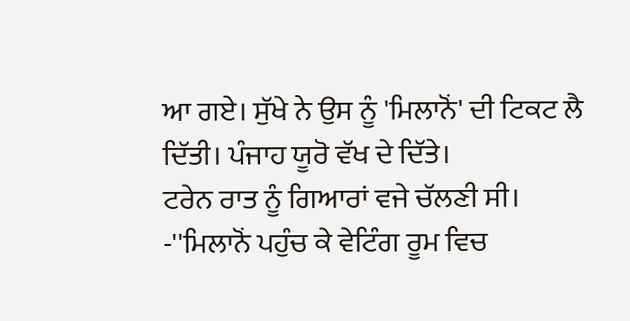ਆ ਗਏ। ਸੁੱਖੇ ਨੇ ਉਸ ਨੂੰ 'ਮਿਲਾਨੋਂ' ਦੀ ਟਿਕਟ ਲੈ ਦਿੱਤੀ। ਪੰਜਾਹ ਯੂਰੋ ਵੱਖ ਦੇ ਦਿੱਤੇ।
ਟਰੇਨ ਰਾਤ ਨੂੰ ਗਿਆਰਾਂ ਵਜੇ ਚੱਲਣੀ ਸੀ।
-''ਮਿਲਾਨੋਂ ਪਹੁੰਚ ਕੇ ਵੇਟਿੰਗ ਰੂਮ ਵਿਚ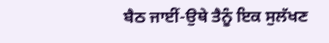ਬੈਠ ਜਾਈਂ-ਉਥੇ ਤੈਨੂੰ ਇਕ ਸੁਲੱਖਣ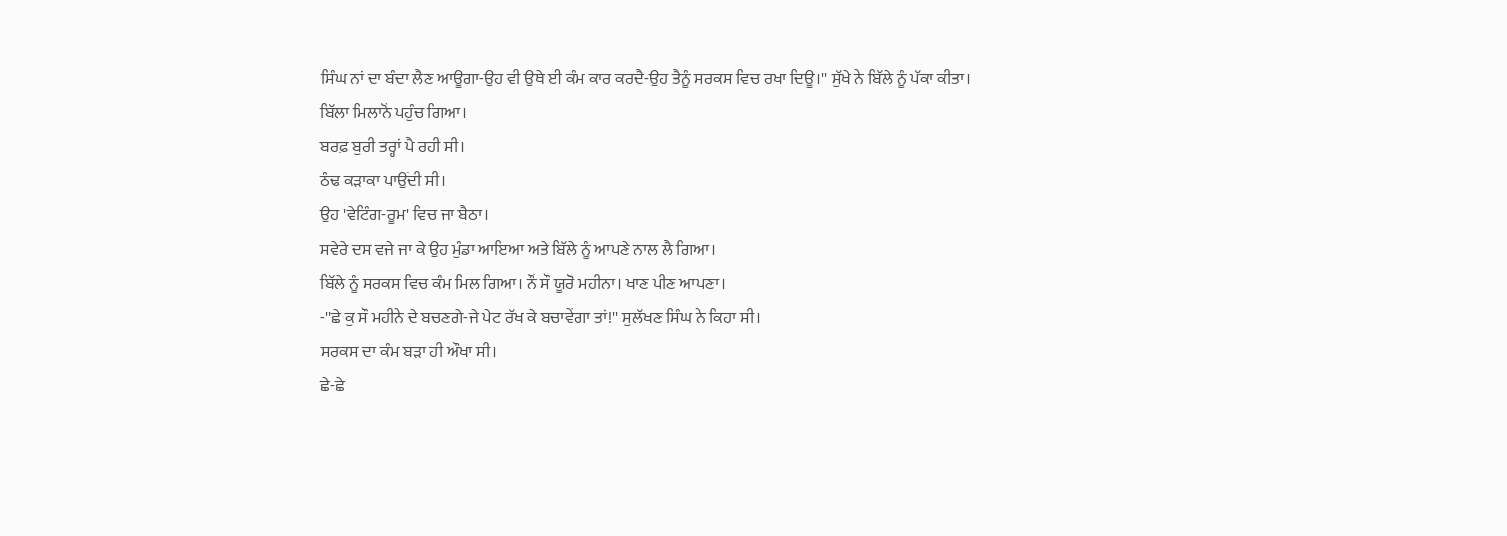ਸਿੰਘ ਨਾਂ ਦਾ ਬੰਦਾ ਲੈਣ ਆਊਗਾ-ਉਹ ਵੀ ਉਥੇ ਈ ਕੰਮ ਕਾਰ ਕਰਦੈ-ਉਹ ਤੈਨੂੰ ਸਰਕਸ ਵਿਚ ਰਖਾ ਦਿਊ।'' ਸੁੱਖੇ ਨੇ ਬਿੱਲੇ ਨੂੰ ਪੱਕਾ ਕੀਤਾ।
ਬਿੱਲਾ ਮਿਲਾਨੋਂ ਪਹੁੰਚ ਗਿਆ।
ਬਰਫ਼ ਬੁਰੀ ਤਰ੍ਹਾਂ ਪੈ ਰਹੀ ਸੀ।
ਠੰਢ ਕੜਾਕਾ ਪਾਉਂਦੀ ਸੀ।
ਉਹ 'ਵੇਟਿੰਗ-ਰੂਮ' ਵਿਚ ਜਾ ਬੈਠਾ।
ਸਵੇਰੇ ਦਸ ਵਜੇ ਜਾ ਕੇ ਉਹ ਮੁੰਡਾ ਆਇਆ ਅਤੇ ਬਿੱਲੇ ਨੂੰ ਆਪਣੇ ਨਾਲ ਲੈ ਗਿਆ।
ਬਿੱਲੇ ਨੂੰ ਸਰਕਸ ਵਿਚ ਕੰਮ ਮਿਲ ਗਿਆ। ਨੌਂ ਸੌ ਯੂਰੋ ਮਹੀਨਾ। ਖਾਣ ਪੀਣ ਆਪਣਾ।
-''ਛੇ ਕੁ ਸੌ ਮਹੀਨੇ ਦੇ ਬਚਣਗੇ-ਜੇ ਪੇਟ ਰੱਖ ਕੇ ਬਚਾਵੇਂਗਾ ਤਾਂ!'' ਸੁਲੱਖਣ ਸਿੰਘ ਨੇ ਕਿਹਾ ਸੀ।
ਸਰਕਸ ਦਾ ਕੰਮ ਬੜਾ ਹੀ ਔਖਾ ਸੀ।
ਛੇ-ਛੇ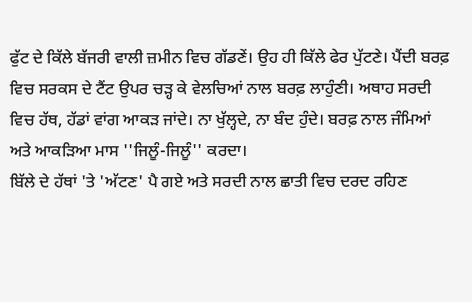ਫੁੱਟ ਦੇ ਕਿੱਲੇ ਬੱਜਰੀ ਵਾਲੀ ਜ਼ਮੀਨ ਵਿਚ ਗੱਡਣੇਂ। ਉਹ ਹੀ ਕਿੱਲੇ ਫੇਰ ਪੁੱਟਣੇ। ਪੈਂਦੀ ਬਰਫ਼ ਵਿਚ ਸਰਕਸ ਦੇ ਟੈਂਟ ਉਪਰ ਚੜ੍ਹ ਕੇ ਵੇਲਚਿਆਂ ਨਾਲ ਬਰਫ਼ ਲਾਹੁੰਣੀ। ਅਥਾਹ ਸਰਦੀ ਵਿਚ ਹੱਥ, ਹੱਡਾਂ ਵਾਂਗ ਆਕੜ ਜਾਂਦੇ। ਨਾ ਖੁੱਲ੍ਹਦੇ, ਨਾ ਬੰਦ ਹੁੰਦੇ। ਬਰਫ਼ ਨਾਲ ਜੰਮਿਆਂ ਅਤੇ ਆਕੜਿਆ ਮਾਸ ''ਜਿਲੂੰ-ਜਿਲੂੰ'' ਕਰਦਾ।
ਬਿੱਲੇ ਦੇ ਹੱਥਾਂ 'ਤੇ 'ਅੱਟਣ' ਪੈ ਗਏ ਅਤੇ ਸਰਦੀ ਨਾਲ ਛਾਤੀ ਵਿਚ ਦਰਦ ਰਹਿਣ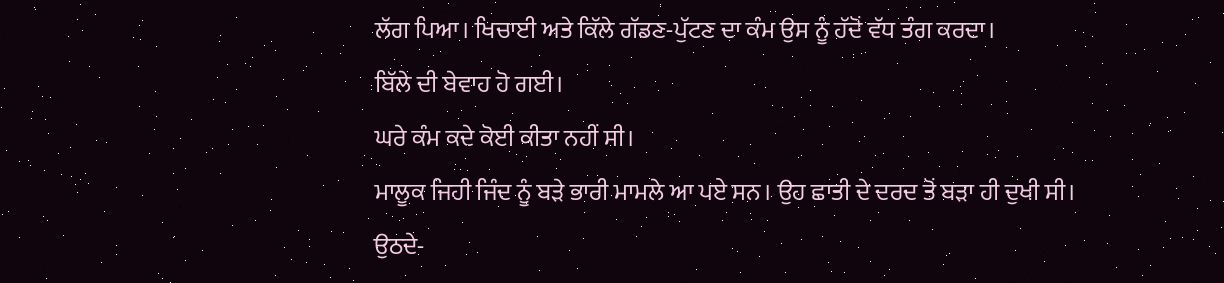ਲੱਗ ਪਿਆ। ਖਿਚਾਈ ਅਤੇ ਕਿੱਲੇ ਗੱਡਣ-ਪੁੱਟਣ ਦਾ ਕੰਮ ਉਸ ਨੂੰ ਹੱਦੋਂ ਵੱਧ ਤੰਗ ਕਰਦਾ।
ਬਿੱਲੇ ਦੀ ਬੇਵਾਹ ਹੋ ਗਈ।
ਘਰੇ ਕੰਮ ਕਦੇ ਕੋਈ ਕੀਤਾ ਨਹੀਂ ਸੀ।
ਮਾਲੂਕ ਜਿਹੀ ਜਿੰਦ ਨੂੰ ਬੜੇ ਭਾਰੀ ਮਾਮਲੇ ਆ ਪਏ ਸਨ। ਉਹ ਛਾਤੀ ਦੇ ਦਰਦ ਤੋਂ ਬੜਾ ਹੀ ਦੁਖੀ ਸੀ। ਉਠਦੇ-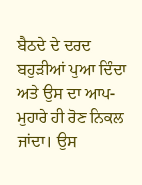ਬੈਠਦੇ ਦੇ ਦਰਦ ਬਹੁੜੀਆਂ ਪੁਆ ਦਿੰਦਾ ਅਤੇ ਉਸ ਦਾ ਆਪ-ਮੁਹਾਰੇ ਹੀ ਰੋਣ ਨਿਕਲ ਜਾਂਦਾ। ਉਸ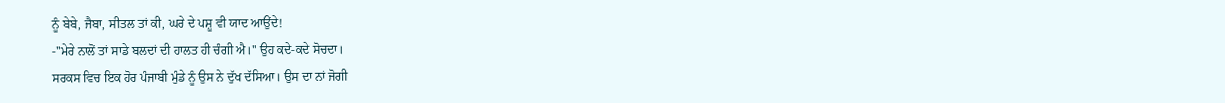ਨੂੰ ਬੇਬੇ, ਜੈਬਾ, ਸੀਤਲ ਤਾਂ ਕੀ, ਘਰੇ ਦੇ ਪਸ਼ੂ ਵੀ ਯਾਦ ਆਉਂਦੇ!
-''ਮੇਰੇ ਨਾਲੋਂ ਤਾਂ ਸਾਡੇ ਬਲਦਾਂ ਦੀ ਹਾਲਤ ਹੀ ਚੰਗੀ ਐ।'' ਉਹ ਕਦੇ-ਕਦੇ ਸੋਚਦਾ।
ਸਰਕਸ ਵਿਚ ਇਕ ਹੋਰ ਪੰਜਾਬੀ ਮੁੰਡੇ ਨੂੰ ਉਸ ਨੇ ਦੁੱਖ ਦੱਸਿਆ। ਉਸ ਦਾ ਨਾਂ ਜੋਗੀ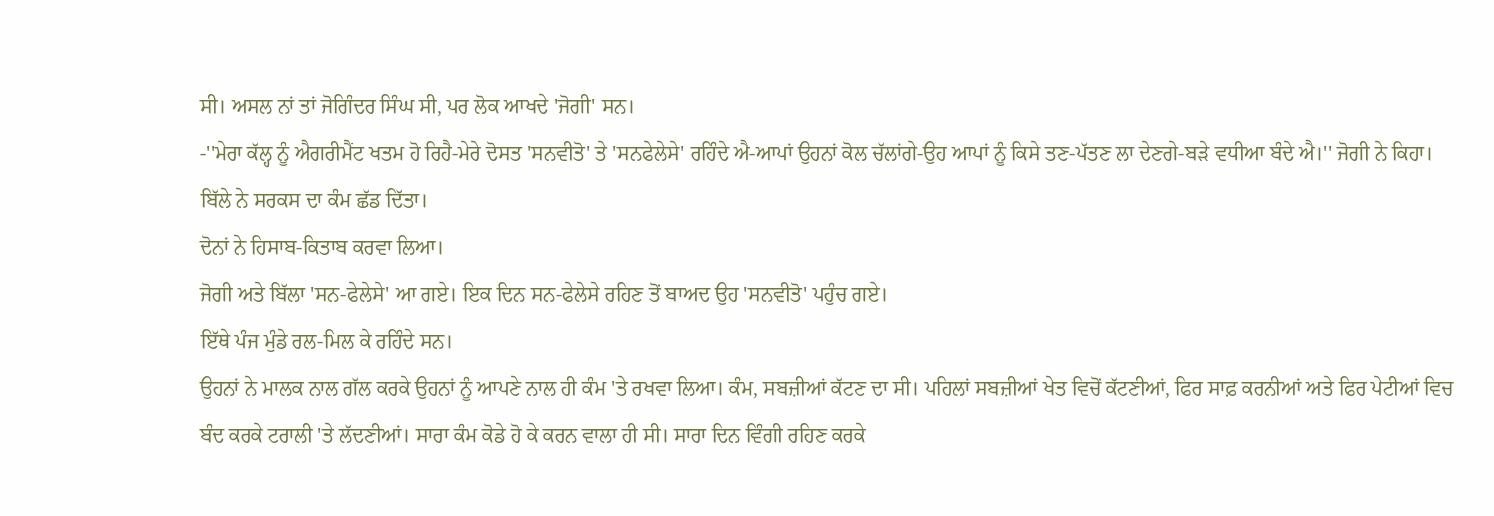ਸੀ। ਅਸਲ ਨਾਂ ਤਾਂ ਜੋਗਿੰਦਰ ਸਿੰਘ ਸੀ, ਪਰ ਲੋਕ ਆਖਦੇ 'ਜੋਗੀ' ਸਨ।
-''ਮੇਰਾ ਕੱਲ੍ਹ ਨੂੰ ਐਗਰੀਮੈਂਟ ਖਤਮ ਹੋ ਰਿਹੈ-ਮੇਰੇ ਦੋਸਤ 'ਸਨਵੀਤੋ' ਤੇ 'ਸਨਫੇਲੇਸੇ' ਰਹਿੰਦੇ ਐ-ਆਪਾਂ ਉਹਨਾਂ ਕੋਲ ਚੱਲਾਂਗੇ-ਉਹ ਆਪਾਂ ਨੂੰ ਕਿਸੇ ਤਣ-ਪੱਤਣ ਲਾ ਦੇਣਗੇ-ਬੜੇ ਵਧੀਆ ਬੰਦੇ ਐ।'' ਜੋਗੀ ਨੇ ਕਿਹਾ।
ਬਿੱਲੇ ਨੇ ਸਰਕਸ ਦਾ ਕੰਮ ਛੱਡ ਦਿੱਤਾ।
ਦੋਨਾਂ ਨੇ ਹਿਸਾਬ-ਕਿਤਾਬ ਕਰਵਾ ਲਿਆ।
ਜੋਗੀ ਅਤੇ ਬਿੱਲਾ 'ਸਨ-ਫੇਲੇਸੇ' ਆ ਗਏ। ਇਕ ਦਿਨ ਸਨ-ਫੇਲੇਸੇ ਰਹਿਣ ਤੋਂ ਬਾਅਦ ਉਹ 'ਸਨਵੀਤੋ' ਪਹੁੰਚ ਗਏ।
ਇੱਥੇ ਪੰਜ ਮੁੰਡੇ ਰਲ-ਮਿਲ ਕੇ ਰਹਿੰਦੇ ਸਨ।
ਉਹਨਾਂ ਨੇ ਮਾਲਕ ਨਾਲ ਗੱਲ ਕਰਕੇ ਉਹਨਾਂ ਨੂੰ ਆਪਣੇ ਨਾਲ ਹੀ ਕੰਮ 'ਤੇ ਰਖਵਾ ਲਿਆ। ਕੰਮ, ਸਬਜ਼ੀਆਂ ਕੱਟਣ ਦਾ ਸੀ। ਪਹਿਲਾਂ ਸਬਜ਼ੀਆਂ ਖੇਤ ਵਿਚੋਂ ਕੱਟਣੀਆਂ, ਫਿਰ ਸਾਫ਼ ਕਰਨੀਆਂ ਅਤੇ ਫਿਰ ਪੇਟੀਆਂ ਵਿਚ ਬੰਦ ਕਰਕੇ ਟਰਾਲੀ 'ਤੇ ਲੱਦਣੀਆਂ। ਸਾਰਾ ਕੰਮ ਕੋਡੇ ਹੋ ਕੇ ਕਰਨ ਵਾਲਾ ਹੀ ਸੀ। ਸਾਰਾ ਦਿਨ ਵਿੰਗੀ ਰਹਿਣ ਕਰਕੇ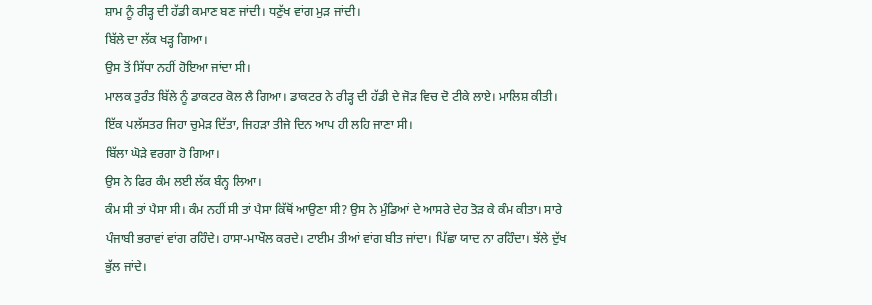ਸ਼ਾਮ ਨੂੰ ਰੀੜ੍ਹ ਦੀ ਹੱਡੀ ਕਮਾਣ ਬਣ ਜਾਂਦੀ। ਧਣੁੱਖ ਵਾਂਗ ਮੁੜ ਜਾਂਦੀ।
ਬਿੱਲੇ ਦਾ ਲੱਕ ਖੜ੍ਹ ਗਿਆ।
ਉਸ ਤੋਂ ਸਿੱਧਾ ਨਹੀਂ ਹੋਇਆ ਜਾਂਦਾ ਸੀ।
ਮਾਲਕ ਤੁਰੰਤ ਬਿੱਲੇ ਨੂੰ ਡਾਕਟਰ ਕੋਲ ਲੈ ਗਿਆ। ਡਾਕਟਰ ਨੇ ਰੀੜ੍ਹ ਦੀ ਹੱਡੀ ਦੇ ਜੋੜ ਵਿਚ ਦੋ ਟੀਕੇ ਲਾਏ। ਮਾਲਿਸ਼ ਕੀਤੀ। ਇੱਕ ਪਲੱਸਤਰ ਜਿਹਾ ਚੁਮੇੜ ਦਿੱਤਾ, ਜਿਹੜਾ ਤੀਜੇ ਦਿਨ ਆਪ ਹੀ ਲਹਿ ਜਾਣਾ ਸੀ।
ਬਿੱਲਾ ਘੋੜੇ ਵਰਗਾ ਹੋ ਗਿਆ।
ਉਸ ਨੇ ਫਿਰ ਕੰਮ ਲਈ ਲੱਕ ਬੰਨ੍ਹ ਲਿਆ।
ਕੰਮ ਸੀ ਤਾਂ ਪੈਸਾ ਸੀ। ਕੰਮ ਨਹੀਂ ਸੀ ਤਾਂ ਪੈਸਾ ਕਿੱਥੋਂ ਆਉਣਾ ਸੀ? ਉਸ ਨੇ ਮੁੰਡਿਆਂ ਦੇ ਆਸਰੇ ਦੇਹ ਤੋੜ ਕੇ ਕੰਮ ਕੀਤਾ। ਸਾਰੇ ਪੰਜਾਬੀ ਭਰਾਵਾਂ ਵਾਂਗ ਰਹਿੰਦੇ। ਹਾਸਾ-ਮਾਖੌਲ ਕਰਦੇ। ਟਾਈਮ ਤੀਆਂ ਵਾਂਗ ਬੀਤ ਜਾਂਦਾ। ਪਿੱਛਾ ਯਾਦ ਨਾ ਰਹਿੰਦਾ। ਝੱਲੇ ਦੁੱਖ ਭੁੱਲ ਜਾਂਦੇ।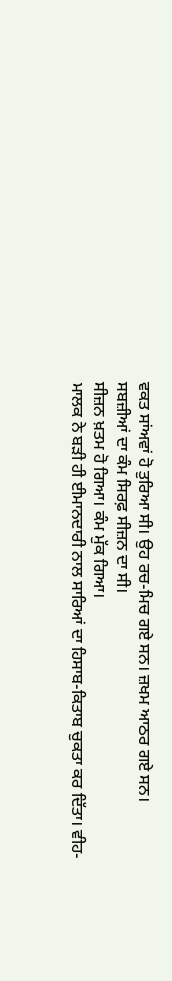ਵਕਤ ਸਾਂਅਵਾਂ ਹੋ ਤੁਰਿਆ ਸੀ। ਉਹ ਰਚ-ਮਿਚ ਗਏ ਸਨ। ਜ਼ਖਮ ਆਠਰ ਗਏ ਸਨ।
ਸਬਜ਼ੀਆਂ ਦਾ ਕੰਮ ਸਿਰਫ਼ ਸੀਜ਼ਨ ਦਾ ਸੀ।
ਸੀਜ਼ਨ ਖ਼ਤਮ ਹੋ ਗਿਆ। ਕੰਮ ਮੁੱਕ ਗਿਆ।
ਮਾਲਕ ਨੇ ਬੜੀ ਹੀ ਈਮਾਨਦਾਰੀ ਨਾਲ ਸਾਰਿਆਂ ਦਾ ਹਿਸਾਬ-ਕਿਤਾਬ ਚੁਕਤਾ ਕਰ ਦਿੱਤਾ। ਵੀਹ-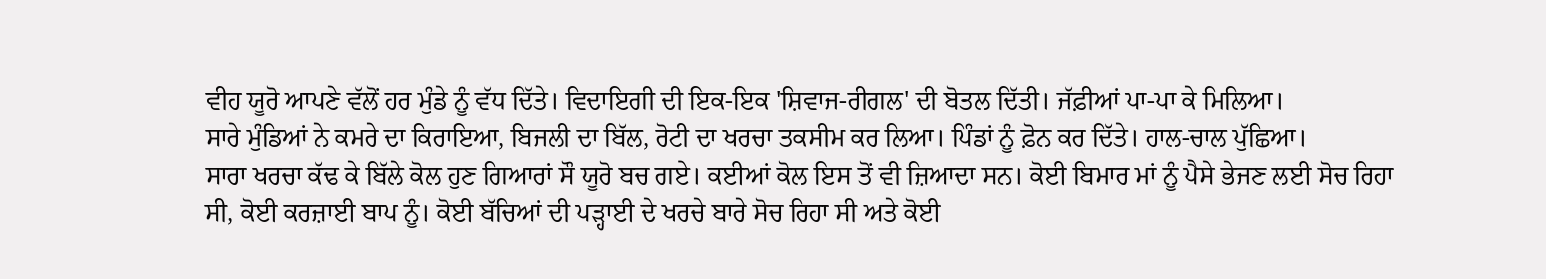ਵੀਹ ਯੂਰੋ ਆਪਣੇ ਵੱਲੋਂ ਹਰ ਮੁੰਡੇ ਨੂੰ ਵੱਧ ਦਿੱਤੇ। ਵਿਦਾਇਗੀ ਦੀ ਇਕ-ਇਕ 'ਸ਼ਿਵਾਜ-ਰੀਗਲ' ਦੀ ਬੋਤਲ ਦਿੱਤੀ। ਜੱਫ਼ੀਆਂ ਪਾ-ਪਾ ਕੇ ਮਿਲਿਆ।
ਸਾਰੇ ਮੁੰਡਿਆਂ ਨੇ ਕਮਰੇ ਦਾ ਕਿਰਾਇਆ, ਬਿਜਲੀ ਦਾ ਬਿੱਲ, ਰੋਟੀ ਦਾ ਖਰਚਾ ਤਕਸੀਮ ਕਰ ਲਿਆ। ਪਿੰਡਾਂ ਨੂੰ ਫ਼ੋਨ ਕਰ ਦਿੱਤੇ। ਹਾਲ-ਚਾਲ ਪੁੱਛਿਆ।
ਸਾਰਾ ਖਰਚਾ ਕੱਢ ਕੇ ਬਿੱਲੇ ਕੋਲ ਹੁਣ ਗਿਆਰਾਂ ਸੌ ਯੂਰੋ ਬਚ ਗਏ। ਕਈਆਂ ਕੋਲ ਇਸ ਤੋਂ ਵੀ ਜ਼ਿਆਦਾ ਸਨ। ਕੋਈ ਬਿਮਾਰ ਮਾਂ ਨੂੰ ਪੈਸੇ ਭੇਜਣ ਲਈ ਸੋਚ ਰਿਹਾ ਸੀ, ਕੋਈ ਕਰਜ਼ਾਈ ਬਾਪ ਨੂੰ। ਕੋਈ ਬੱਚਿਆਂ ਦੀ ਪੜ੍ਹਾਈ ਦੇ ਖਰਚੇ ਬਾਰੇ ਸੋਚ ਰਿਹਾ ਸੀ ਅਤੇ ਕੋਈ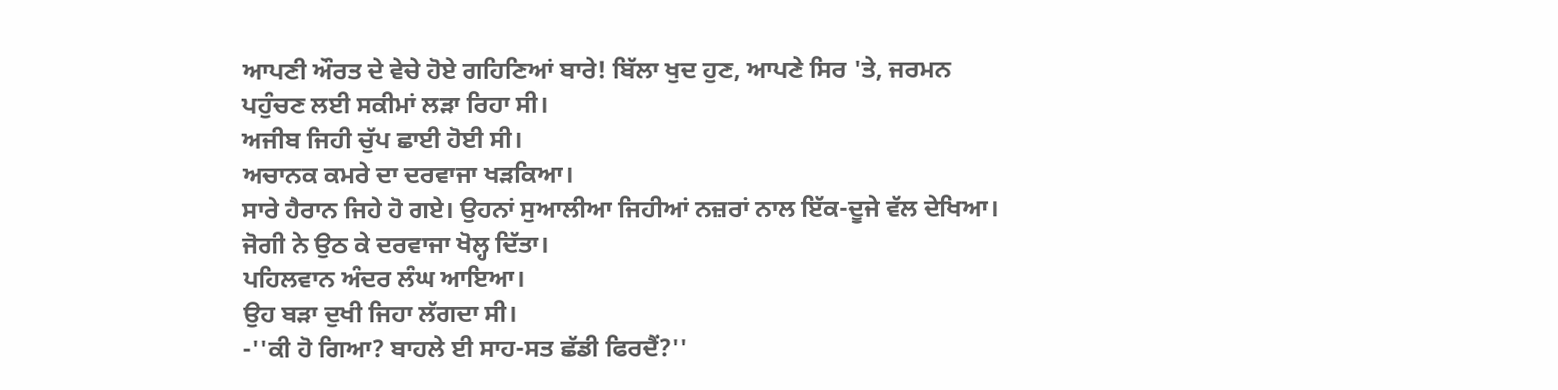ਆਪਣੀ ਔਰਤ ਦੇ ਵੇਚੇ ਹੋਏ ਗਹਿਣਿਆਂ ਬਾਰੇ! ਬਿੱਲਾ ਖੁਦ ਹੁਣ, ਆਪਣੇ ਸਿਰ 'ਤੇ, ਜਰਮਨ ਪਹੁੰਚਣ ਲਈ ਸਕੀਮਾਂ ਲੜਾ ਰਿਹਾ ਸੀ।
ਅਜੀਬ ਜਿਹੀ ਚੁੱਪ ਛਾਈ ਹੋਈ ਸੀ।
ਅਚਾਨਕ ਕਮਰੇ ਦਾ ਦਰਵਾਜਾ ਖੜਕਿਆ।
ਸਾਰੇ ਹੈਰਾਨ ਜਿਹੇ ਹੋ ਗਏ। ਉਹਨਾਂ ਸੁਆਲੀਆ ਜਿਹੀਆਂ ਨਜ਼ਰਾਂ ਨਾਲ ਇੱਕ-ਦੂਜੇ ਵੱਲ ਦੇਖਿਆ।
ਜੋਗੀ ਨੇ ਉਠ ਕੇ ਦਰਵਾਜਾ ਖੋਲ੍ਹ ਦਿੱਤਾ।
ਪਹਿਲਵਾਨ ਅੰਦਰ ਲੰਘ ਆਇਆ।
ਉਹ ਬੜਾ ਦੁਖੀ ਜਿਹਾ ਲੱਗਦਾ ਸੀ।
-''ਕੀ ਹੋ ਗਿਆ? ਬਾਹਲੇ ਈ ਸਾਹ-ਸਤ ਛੱਡੀ ਫਿਰਦੈਂ?''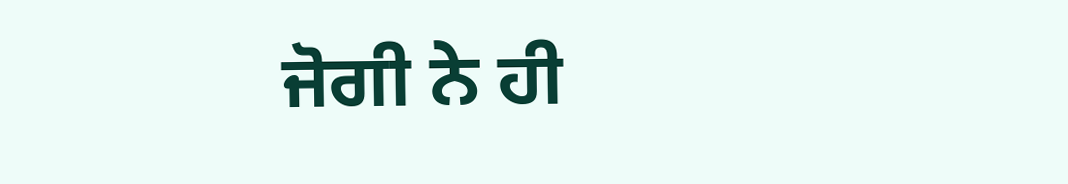ਜੋਗੀ ਨੇ ਹੀ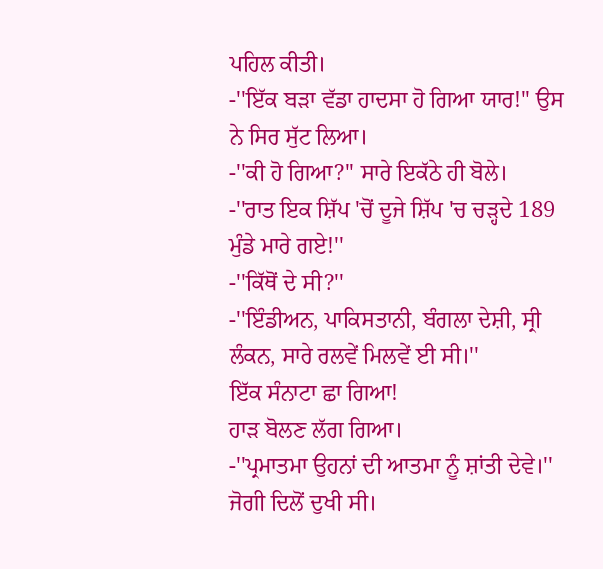ਪਹਿਲ ਕੀਤੀ।
-''ਇੱਕ ਬੜਾ ਵੱਡਾ ਹਾਦਸਾ ਹੋ ਗਿਆ ਯਾਰ!'' ਉਸ ਨੇ ਸਿਰ ਸੁੱਟ ਲਿਆ।
-''ਕੀ ਹੋ ਗਿਆ?'' ਸਾਰੇ ਇਕੱਠੇ ਹੀ ਬੋਲੇ।
-''ਰਾਤ ਇਕ ਸ਼ਿੱਪ 'ਚੋਂ ਦੂਜੇ ਸ਼ਿੱਪ 'ਚ ਚੜ੍ਹਦੇ 189 ਮੁੰਡੇ ਮਾਰੇ ਗਏ!''
-''ਕਿੱਥੋਂ ਦੇ ਸੀ?''
-''ਇੰਡੀਅਨ, ਪਾਕਿਸਤਾਨੀ, ਬੰਗਲਾ ਦੇਸ਼ੀ, ਸ੍ਰੀ ਲੰਕਨ, ਸਾਰੇ ਰਲਵੇਂ ਮਿਲਵੇਂ ਈ ਸੀ।''
ਇੱਕ ਸੰਨਾਟਾ ਛਾ ਗਿਆ!
ਹਾੜ ਬੋਲਣ ਲੱਗ ਗਿਆ।
-''ਪ੍ਰਮਾਤਮਾ ਉਹਨਾਂ ਦੀ ਆਤਮਾ ਨੂੰ ਸ਼ਾਂਤੀ ਦੇਵੇ।'' ਜੋਗੀ ਦਿਲੋਂ ਦੁਖੀ ਸੀ।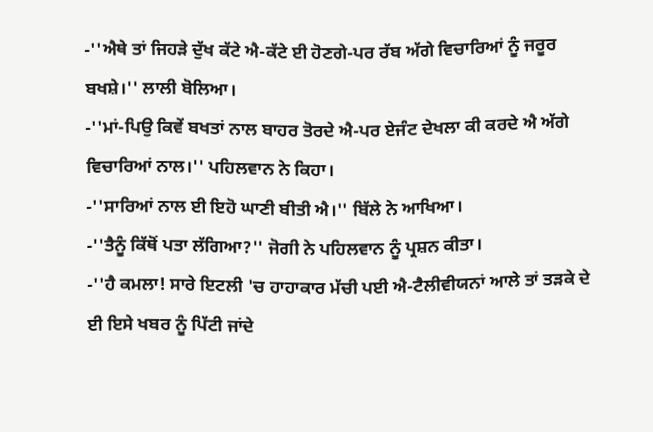-''ਐਥੇ ਤਾਂ ਜਿਹੜੇ ਦੁੱਖ ਕੱਟੇ ਐ-ਕੱਟੇ ਈ ਹੋਣਗੇ-ਪਰ ਰੱਬ ਅੱਗੇ ਵਿਚਾਰਿਆਂ ਨੂੰ ਜਰੂਰ ਬਖਸ਼ੇ।'' ਲਾਲੀ ਬੋਲਿਆ।
-''ਮਾਂ-ਪਿਉ ਕਿਵੇਂ ਬਖਤਾਂ ਨਾਲ ਬਾਹਰ ਤੋਰਦੇ ਐ-ਪਰ ਏਜੰਟ ਦੇਖਲਾ ਕੀ ਕਰਦੇ ਐ ਅੱਗੇ ਵਿਚਾਰਿਆਂ ਨਾਲ।'' ਪਹਿਲਵਾਨ ਨੇ ਕਿਹਾ।
-''ਸਾਰਿਆਂ ਨਾਲ ਈ ਇਹੋ ਘਾਣੀ ਬੀਤੀ ਐ।'' ਬਿੱਲੇ ਨੇ ਆਖਿਆ।
-''ਤੈਨੂੰ ਕਿੱਥੋਂ ਪਤਾ ਲੱਗਿਆ?'' ਜੋਗੀ ਨੇ ਪਹਿਲਵਾਨ ਨੂੰ ਪ੍ਰਸ਼ਨ ਕੀਤਾ।
-''ਹੈ ਕਮਲਾ! ਸਾਰੇ ਇਟਲੀ 'ਚ ਹਾਹਾਕਾਰ ਮੱਚੀ ਪਈ ਐ-ਟੈਲੀਵੀਯਨਾਂ ਆਲੇ ਤਾਂ ਤੜਕੇ ਦੇ ਈ ਇਸੇ ਖਬਰ ਨੂੰ ਪਿੱਟੀ ਜਾਂਦੇ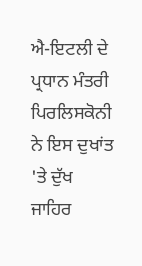ਐ-ਇਟਲੀ ਦੇ ਪ੍ਰਧਾਨ ਮੰਤਰੀ ਪਿਰਲਿਸਕੋਨੀ ਨੇ ਇਸ ਦੁਖਾਂਤ 'ਤੇ ਦੁੱਖ ਜਾਹਿਰ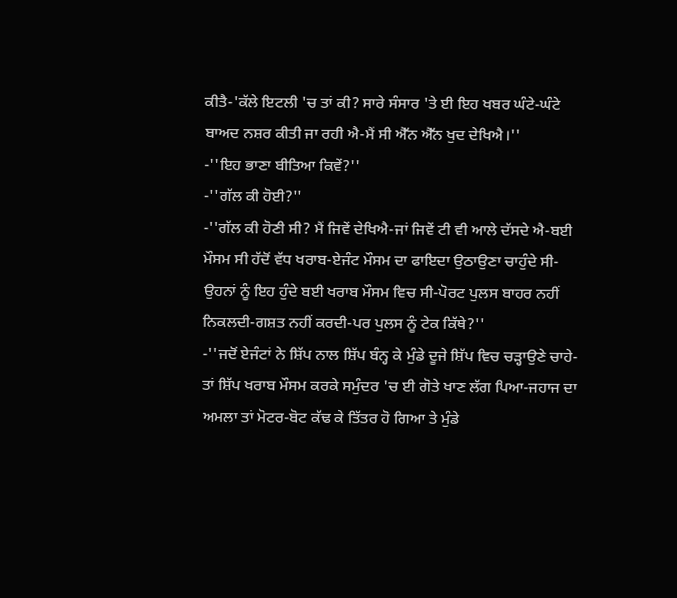ਕੀਤੈ-'ਕੱਲੇ ਇਟਲੀ 'ਚ ਤਾਂ ਕੀ? ਸਾਰੇ ਸੰਸਾਰ 'ਤੇ ਈ ਇਹ ਖਬਰ ਘੰਟੇ-ਘੰਟੇ ਬਾਅਦ ਨਸ਼ਰ ਕੀਤੀ ਜਾ ਰਹੀ ਐ-ਮੈਂ ਸੀ ਐੱਨ ਐੱਨ ਖੁਦ ਦੇਖਿਐ।''
-''ਇਹ ਭਾਣਾ ਬੀਤਿਆ ਕਿਵੇਂ?''
-''ਗੱਲ ਕੀ ਹੋਈ?''
-''ਗੱਲ ਕੀ ਹੋਣੀ ਸੀ? ਮੈਂ ਜਿਵੇਂ ਦੇਖਿਐ-ਜਾਂ ਜਿਵੇਂ ਟੀ ਵੀ ਆਲੇ ਦੱਸਦੇ ਐ-ਬਈ ਮੌਸਮ ਸੀ ਹੱਦੋਂ ਵੱਧ ਖਰਾਬ-ਏਜੰਟ ਮੌਸਮ ਦਾ ਫਾਇਦਾ ਉਠਾਉਣਾ ਚਾਹੁੰਦੇ ਸੀ-ਉਹਨਾਂ ਨੂੰ ਇਹ ਹੁੰਦੇ ਬਈ ਖਰਾਬ ਮੌਸਮ ਵਿਚ ਸੀ-ਪੋਰਟ ਪੁਲਸ ਬਾਹਰ ਨਹੀਂ ਨਿਕਲਦੀ-ਗਸ਼ਤ ਨਹੀਂ ਕਰਦੀ-ਪਰ ਪੁਲਸ ਨੂੰ ਟੇਕ ਕਿੱਥੇ?''
-''ਜਦੋਂ ਏਜੰਟਾਂ ਨੇ ਸ਼ਿੱਪ ਨਾਲ ਸ਼ਿੱਪ ਬੰਨ੍ਹ ਕੇ ਮੁੰਡੇ ਦੂਜੇ ਸ਼ਿੱਪ ਵਿਚ ਚੜ੍ਹਾਉਣੇ ਚਾਹੇ-ਤਾਂ ਸ਼ਿੱਪ ਖਰਾਬ ਮੌਸਮ ਕਰਕੇ ਸਮੁੰਦਰ 'ਚ ਈ ਗੋਤੇ ਖਾਣ ਲੱਗ ਪਿਆ-ਜਹਾਜ ਦਾ ਅਮਲਾ ਤਾਂ ਮੋਟਰ-ਬੋਟ ਕੱਢ ਕੇ ਤਿੱਤਰ ਹੋ ਗਿਆ ਤੇ ਮੁੰਡੇ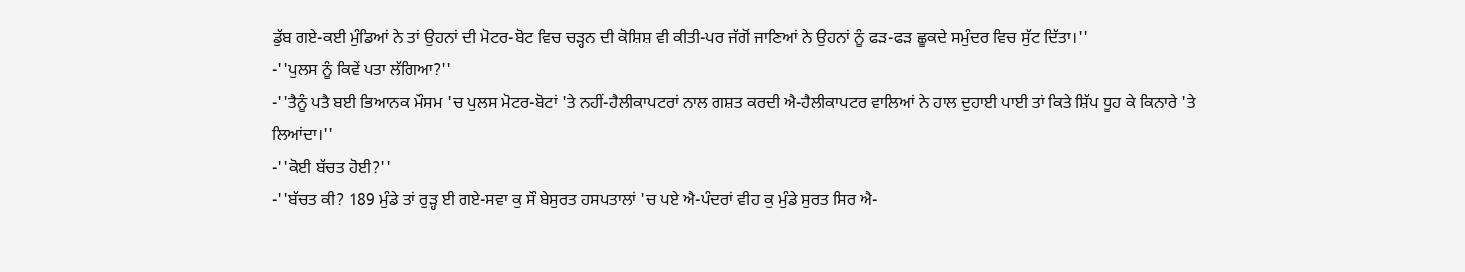ਡੁੱਬ ਗਏ-ਕਈ ਮੁੰਡਿਆਂ ਨੇ ਤਾਂ ਉਹਨਾਂ ਦੀ ਮੋਟਰ-ਬੋਟ ਵਿਚ ਚੜ੍ਹਨ ਦੀ ਕੋਸ਼ਿਸ਼ ਵੀ ਕੀਤੀ-ਪਰ ਜੱਗੋਂ ਜਾਣਿਆਂ ਨੇ ਉਹਨਾਂ ਨੂੰ ਫੜ-ਫੜ ਛੂਕਦੇ ਸਮੁੰਦਰ ਵਿਚ ਸੁੱਟ ਦਿੱਤਾ।''
-''ਪੁਲਸ ਨੂੰ ਕਿਵੇਂ ਪਤਾ ਲੱਗਿਆ?''
-''ਤੈਨੂੰ ਪਤੈ ਬਈ ਭਿਆਨਕ ਮੌਸਮ 'ਚ ਪੁਲਸ ਮੋਟਰ-ਬੋਟਾਂ 'ਤੇ ਨਹੀਂ-ਹੈਲੀਕਾਪਟਰਾਂ ਨਾਲ ਗਸ਼ਤ ਕਰਦੀ ਐ-ਹੈਲੀਕਾਪਟਰ ਵਾਲਿਆਂ ਨੇ ਹਾਲ ਦੁਹਾਈ ਪਾਈ ਤਾਂ ਕਿਤੇ ਸ਼ਿੱਪ ਧੂਹ ਕੇ ਕਿਨਾਰੇ 'ਤੇ ਲਿਆਂਦਾ।''
-''ਕੋਈ ਬੱਚਤ ਹੋਈ?''
-''ਬੱਚਤ ਕੀ? 189 ਮੁੰਡੇ ਤਾਂ ਰੁੜ੍ਹ ਈ ਗਏ-ਸਵਾ ਕੁ ਸੌ ਬੇਸੁਰਤ ਹਸਪਤਾਲਾਂ 'ਚ ਪਏ ਐ-ਪੰਦਰਾਂ ਵੀਹ ਕੁ ਮੁੰਡੇ ਸੁਰਤ ਸਿਰ ਐ-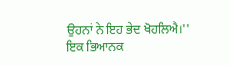ਉਹਨਾਂ ਨੇ ਇਹ ਭੇਦ ਖੋਹਲਿਐ।''
ਇਕ ਭਿਆਨਕ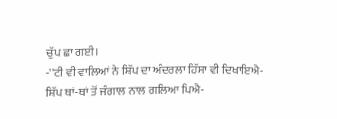ਚੁੱਪ ਛਾ ਗਈ।
-''ਟੀ ਵੀ ਵਾਲਿਆਂ ਨੇ ਸ਼ਿੱਪ ਦਾ ਅੰਦਰਲਾ ਹਿੱਸਾ ਵੀ ਦਿਖਾਇਐ-ਸ਼ਿੱਪ ਥਾਂ-ਥਾਂ ਤੋਂ ਜੰਗਾਲ ਨਾਲ ਗਲਿਆ ਪਿਐ-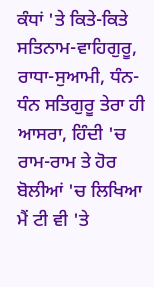ਕੰਧਾਂ 'ਤੇ ਕਿਤੇ-ਕਿਤੇ ਸਤਿਨਾਮ-ਵਾਹਿਗੁਰੂ, ਰਾਧਾ-ਸੁਆਮੀ, ਧੰਨ-ਧੰਨ ਸਤਿਗੁਰੂ ਤੇਰਾ ਹੀ ਆਸਰਾ, ਹਿੰਦੀ 'ਚ ਰਾਮ-ਰਾਮ ਤੇ ਹੋਰ ਬੋਲੀਆਂ 'ਚ ਲਿਖਿਆ ਮੈਂ ਟੀ ਵੀ 'ਤੇ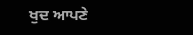ਖੁਦ ਆਪਣੇ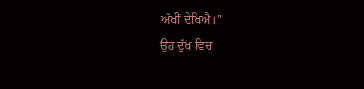ਅੱਖੀਂ ਦੇਖਿਐ।''
ਉਹ ਦੁੱਖ ਵਿਚ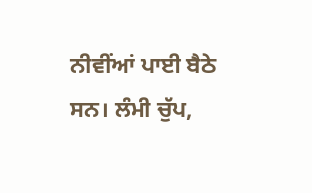ਨੀਵੀਂਆਂ ਪਾਈ ਬੈਠੇ ਸਨ। ਲੰਮੀ ਚੁੱਪ,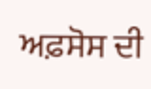ਅਫ਼ਸੋਸ ਦੀ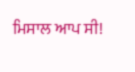ਮਿਸਾਲ ਆਪ ਸੀ!